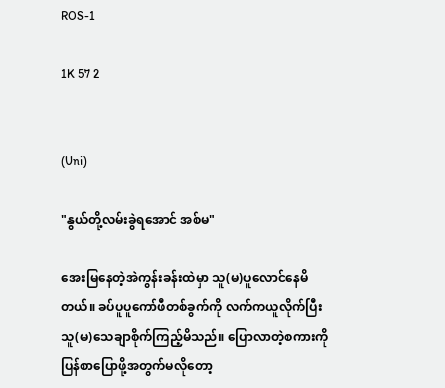ROS-1

1K 57 2


(Uni)

"နွယ်တို့လမ်းခွဲရအောင် အစ်မ"

အေးမြနေတဲ့အဲကွန်းခန်းထဲမှာ သူ(မ)ပူလောင်နေမိတယ်။ ခပ်ပူပူကော်ဖီတစ်ခွက်ကို လက်ကယူလိုက်ပြီး သူ(မ)သေချာစိုက်ကြည့်မိသည်။ ပြောလာတဲ့စကားကို ပြန်စာပြောဖို့အတွက်မလိုတော့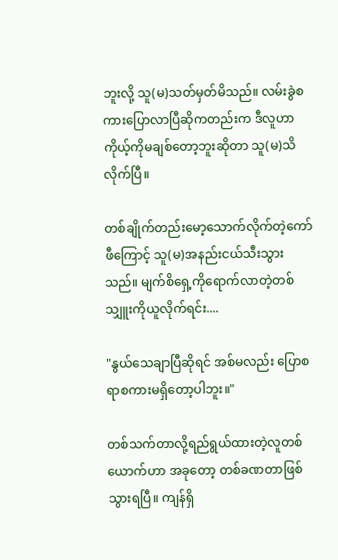ဘူးလို့ သူ(မ)သတ်မှတ်မိသည်။ လမ်းခွဲစကားပြောလာပြီဆိုကတည်းက ဒီလူဟာ ကိုယ့်ကိုမချစ်တော့ဘူးဆိုတာ သူ(မ)သိလိုက်ပြီ။

တစ်ချိုက်တည်းမော့သောက်လိုက်တဲ့ကော်ဖီကြောင့် သူ(မ)အနည်းငယ်သီးသွားသည်။ မျက်စိရှေ့ကိုရောက်လာတဲ့တစ်သျှူးကိုယူလိုက်ရင်း....

"နွယ်သေချာပြီဆိုရင် အစ်မလည်း ပြောစရာစကားမရှိတော့ပါဘူး။"

တစ်သက်တာလို့ရည်ရွယ်ထားတဲ့လူတစ်ယောက်ဟာ အခုတော့ တစ်ခဏတာဖြစ်သွားရပြီ။ ကျန်ရှိ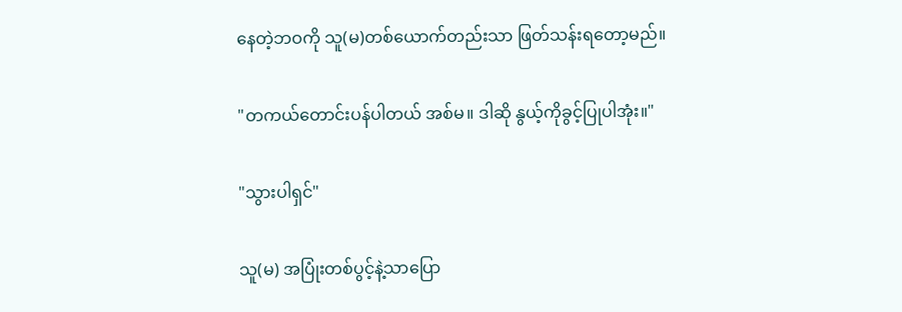နေတဲ့ဘဝကို သူ(မ)တစ်ယောက်တည်းသာ ဖြတ်သန်းရတော့မည်။

"တကယ်တောင်းပန်ပါတယ် အစ်မ။ ဒါဆို နွယ့်ကိုခွင့်ပြုပါအုံး။"

"သွားပါရှင်"

သူ(မ) အပြုံးတစ်ပွင့်နဲ့သာပြော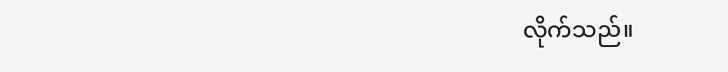လိုက်သည်။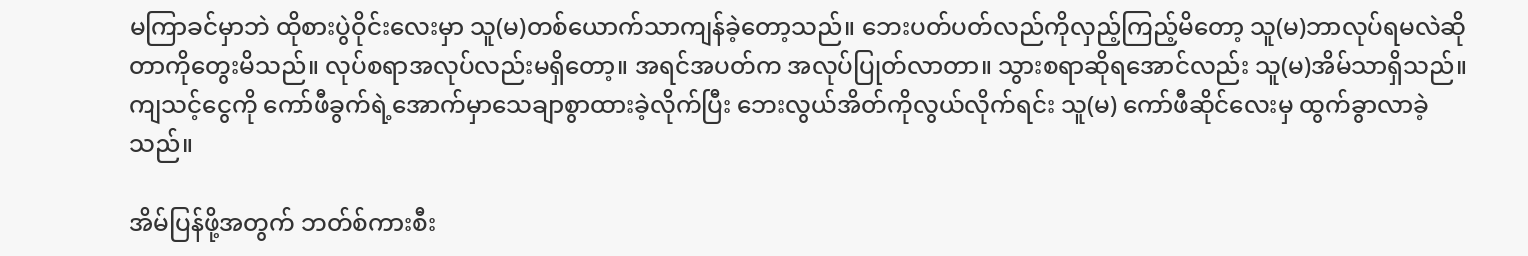မကြာခင်မှာဘဲ ထိုစားပွဲဝိုင်းလေးမှာ သူ(မ)တစ်ယောက်သာကျန်ခဲ့တော့သည်။ ဘေးပတ်ပတ်လည်ကိုလှည့်ကြည့်မိတော့ သူ(မ)ဘာလုပ်ရမလဲဆိုတာကိုတွေးမိသည်။ လုပ်စရာအလုပ်လည်းမရှိတော့။ အရင်အပတ်က အလုပ်ပြုတ်လာတာ။ သွားစရာဆိုရအောင်လည်း သူ(မ)အိမ်သာရှိသည်။ ကျသင့်ငွေကို ကော်ဖီခွက်ရဲ့အောက်မှာသေချာစွာထားခဲ့လိုက်ပြီး ဘေးလွယ်အိတ်ကိုလွယ်လိုက်ရင်း သူ(မ) ကော်ဖီဆိုင်လေးမှ ထွက်ခွာလာခဲ့သည်။

အိမ်ပြန်ဖို့အတွက် ဘတ်စ်ကားစီး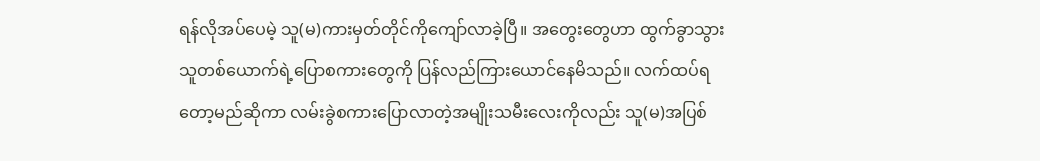ရန်လိုအပ်ပေမဲ့ သူ(မ)ကားမှတ်တိုင်ကိုကျော်လာခဲ့ပြီ။ အတွေးတွေဟာ ထွက်ခွာသွားသူတစ်ယောက်ရဲ့ပြောစကားတွေကို ပြန်လည်ကြားယောင်နေမိသည်။ လက်ထပ်ရတော့မည်ဆိုကာ လမ်းခွဲစကားပြောလာတဲ့အမျိုးသမီးလေးကိုလည်း သူ(မ)အပြစ်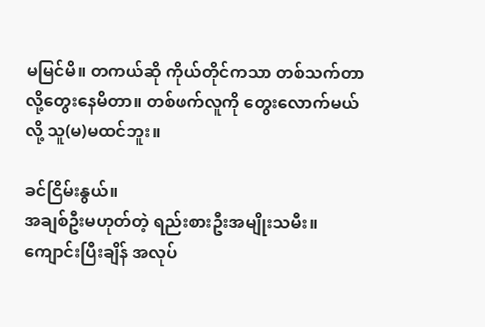မမြင်မိ။ တကယ်ဆို ကိုယ်တိုင်ကသာ တစ်သက်တာလို့တွေးနေမိတာ။ တစ်ဖက်လူကို တွေးလောက်မယ်လို့ သူ(မ)မထင်ဘူး။

ခင်ငြိမ်းနွယ်။
အချစ်ဦးမဟုတ်တဲ့ ရည်းစားဦးအမျိုးသမီး။
ကျောင်းပြီးချိန် အလုပ်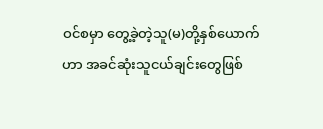ဝင်စမှာ တွေ့ခဲ့တဲ့သူ(မ)တို့နှစ်ယောက်ဟာ အခင်ဆုံးသူငယ်ချင်းတွေဖြစ်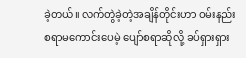ခဲ့တယ်။ လက်တွဲခဲ့တဲ့အချိန်တိုင်းဟာ ဝမ်းနည်းစရာမကောင်းပေမဲ့ ပျော်စရာဆိုလို့ ခပ်ရှားရှား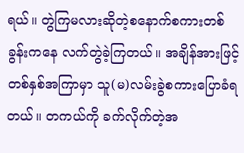ရယ်။ တွဲကြမလားဆိုတဲ့စနောက်စကားတစ်ခွန်းကနေ လက်တွဲခဲ့ကြတယ်။ အချိန်အားဖြင့် တစ်နှစ်အကြာမှာ သူ(မ)လမ်းခွဲစကားပြောခံရတယ်။ တကယ်ကို ခက်လိုက်တဲ့အ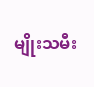မျိုးသမီး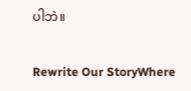ပါဘဲ။

Rewrite Our StoryWhere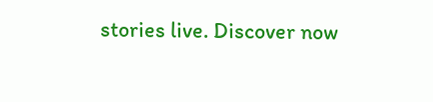stories live. Discover now